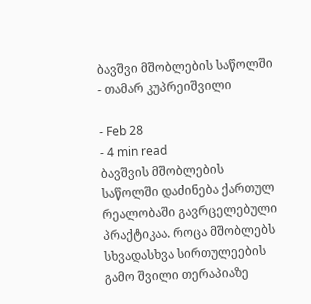ბავშვი მშობლების საწოლში
- თამარ კუპრეიშვილი

- Feb 28
- 4 min read
ბავშვის მშობლების საწოლში დაძინება ქართულ რეალობაში გავრცელებული პრაქტიკაა. როცა მშობლებს სხვადასხვა სირთულეების გამო შვილი თერაპიაზე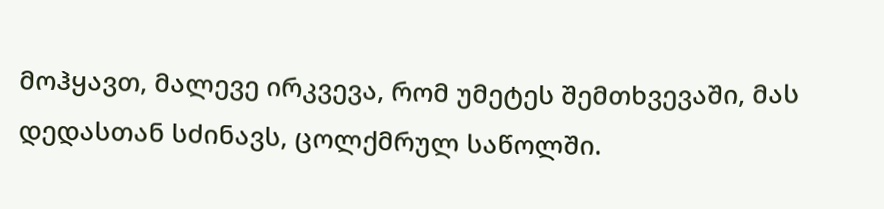მოჰყავთ, მალევე ირკვევა, რომ უმეტეს შემთხვევაში, მას დედასთან სძინავს, ცოლქმრულ საწოლში.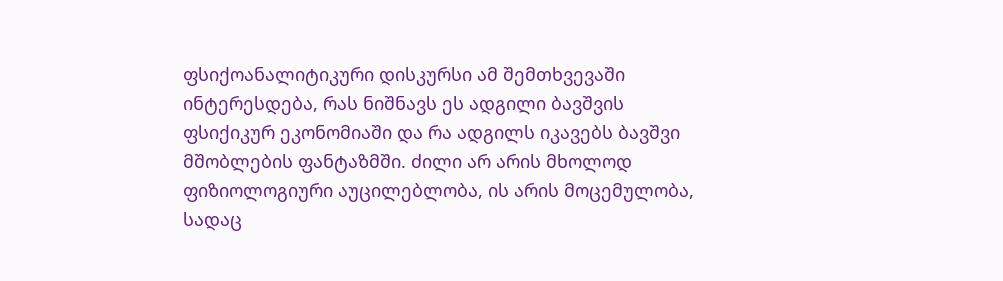ფსიქოანალიტიკური დისკურსი ამ შემთხვევაში ინტერესდება, რას ნიშნავს ეს ადგილი ბავშვის ფსიქიკურ ეკონომიაში და რა ადგილს იკავებს ბავშვი მშობლების ფანტაზმში. ძილი არ არის მხოლოდ ფიზიოლოგიური აუცილებლობა, ის არის მოცემულობა, სადაც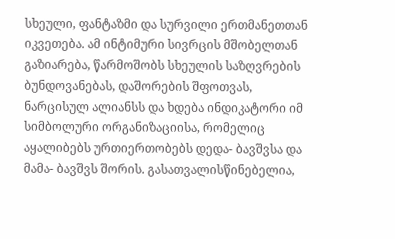სხეული, ფანტაზმი და სურვილი ერთმანეთთან იკვეთება. ამ ინტიმური სივრცის მშობელთან გაზიარება, წარმოშობს სხეულის საზღვრების ბუნდოვანებას, დაშორების შფოთვას, ნარცისულ ალიანსს და ხდება ინდიკატორი იმ სიმბოლური ორგანიზაციისა, რომელიც აყალიბებს ურთიერთობებს დედა- ბავშვსა და მამა- ბავშვს შორის. გასათვალისწინებელია,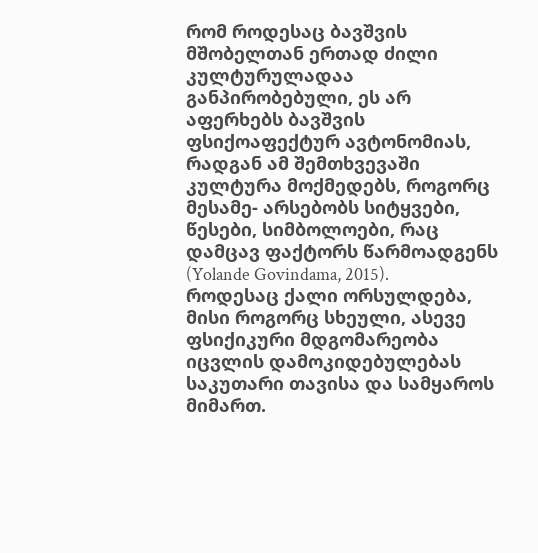რომ როდესაც ბავშვის მშობელთან ერთად ძილი კულტურულადაა განპირობებული, ეს არ აფერხებს ბავშვის ფსიქოაფექტურ ავტონომიას, რადგან ამ შემთხვევაში კულტურა მოქმედებს, როგორც მესამე- არსებობს სიტყვები, წესები, სიმბოლოები, რაც დამცავ ფაქტორს წარმოადგენს (Yolande Govindama, 2015).
როდესაც ქალი ორსულდება, მისი როგორც სხეული, ასევე ფსიქიკური მდგომარეობა იცვლის დამოკიდებულებას საკუთარი თავისა და სამყაროს მიმართ.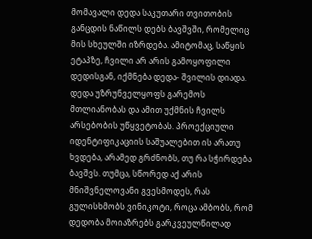მომავალი დედა საკუთარი თვითობის განცდის ნაწილს დებს ბავშვში, რომელიც მის სხეულში იზრდება. ამიტომაც, საწყის ეტაპზე, ჩვილი არ არის გამოყოფილი დედისგან, იქმნება დედა- შვილის დიადა. დედა უზრუნველყოფს გარემოს მთლიანობას და ამით უქმნის ჩვილს არსებობის უწყვეტობას. პროექციული იდენტიფიკაციის საშუალებით ის არათუ ხვდება, არამედ გრძნობს, თუ რა სჭირდება ბავშვს. თუმცა, სწორედ აქ არის მნიშვნელოვანი გვესმოდეს, რას გულისხმობს ვინიკოტი, როცა ამბობს, რომ დედობა მოიაზრებს გარკვეულწილად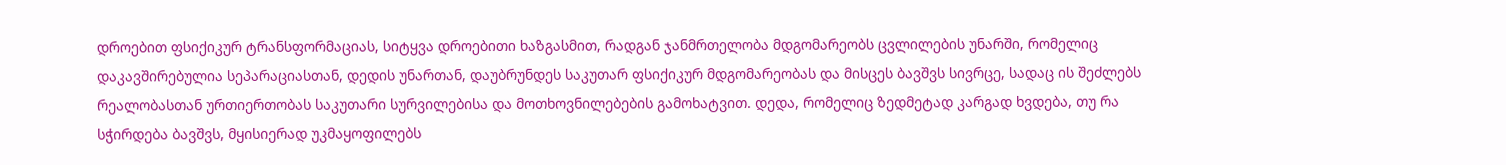დროებით ფსიქიკურ ტრანსფორმაციას, სიტყვა დროებითი ხაზგასმით, რადგან ჯანმრთელობა მდგომარეობს ცვლილების უნარში, რომელიც დაკავშირებულია სეპარაციასთან, დედის უნართან, დაუბრუნდეს საკუთარ ფსიქიკურ მდგომარეობას და მისცეს ბავშვს სივრცე, სადაც ის შეძლებს რეალობასთან ურთიერთობას საკუთარი სურვილებისა და მოთხოვნილებების გამოხატვით. დედა, რომელიც ზედმეტად კარგად ხვდება, თუ რა სჭირდება ბავშვს, მყისიერად უკმაყოფილებს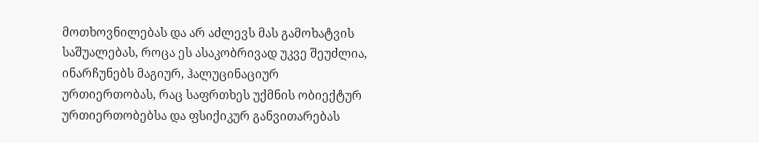მოთხოვნილებას და არ აძლევს მას გამოხატვის საშუალებას, როცა ეს ასაკობრივად უკვე შეუძლია, ინარჩუნებს მაგიურ, ჰალუცინაციურ ურთიერთობას, რაც საფრთხეს უქმნის ობიექტურ ურთიერთობებსა და ფსიქიკურ განვითარებას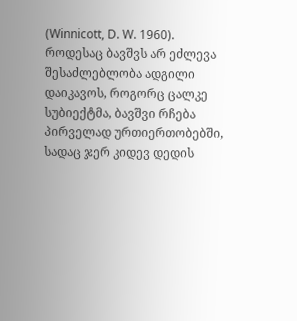(Winnicott, D. W. 1960). როდესაც ბავშვს არ ეძლევა შესაძლებლობა ადგილი დაიკავოს, როგორც ცალკე სუბიექტმა, ბავშვი რჩება პირველად ურთიერთობებში, სადაც ჯერ კიდევ დედის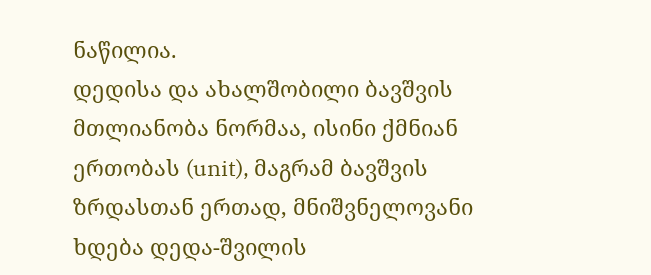ნაწილია.
დედისა და ახალშობილი ბავშვის მთლიანობა ნორმაა, ისინი ქმნიან ერთობას (unit), მაგრამ ბავშვის ზრდასთან ერთად, მნიშვნელოვანი ხდება დედა-შვილის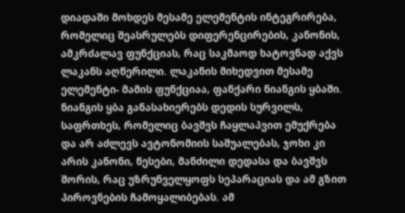დიადაში მოხდეს მესამე ელემენტის ინტეგრირება, რომელიც შეასრულებს დიფერენცირების, კანონის, ამკრძალავ ფუნქციას, რაც საკმაოდ ხატოვნად აქვს ლაკანს აღწერილი. ლაკანის მიხედვით მესამე ელემენტი- მამის ფუნქციაა, ფანქარი ნიანგის ყბაში. ნიანგის ყბა განასახიერებს დედის სურვილს, საფრთხეს, რომელიც ბავშვს ჩაყლაპვით ემუქრება და არ აძლევს ავტონომიის საშუალებას, ჯოხი კი არის კანონი, წესები, მანძილი დედასა და ბავშვს შორის, რაც უზრუნველყოფს სეპარაციას და ამ გზით პიროვნების ჩამოყალიბებას. ამ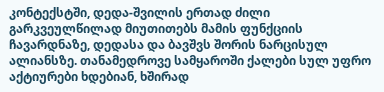კონტექსტში, დედა-შვილის ერთად ძილი გარკვეულწილად მიუთითებს მამის ფუნქციის ჩავარდნაზე, დედასა და ბავშვს შორის ნარცისულ ალიანსზე. თანამედროვე სამყაროში ქალები სულ უფრო აქტიურები ხდებიან, ხშირად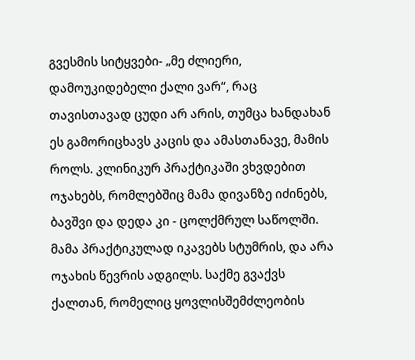გვესმის სიტყვები- „მე ძლიერი, დამოუკიდებელი ქალი ვარ“, რაც თავისთავად ცუდი არ არის, თუმცა ხანდახან ეს გამორიცხავს კაცის და ამასთანავე, მამის როლს. კლინიკურ პრაქტიკაში ვხვდებით ოჯახებს, რომლებშიც მამა დივანზე იძინებს, ბავშვი და დედა კი - ცოლქმრულ საწოლში. მამა პრაქტიკულად იკავებს სტუმრის, და არა ოჯახის წევრის ადგილს. საქმე გვაქვს ქალთან, რომელიც ყოვლისშემძლეობის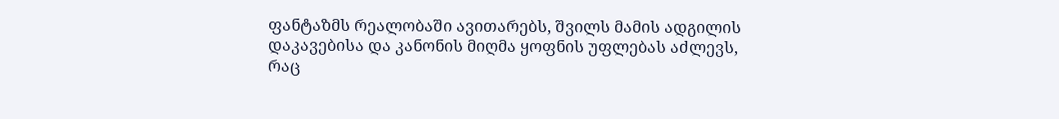ფანტაზმს რეალობაში ავითარებს, შვილს მამის ადგილის დაკავებისა და კანონის მიღმა ყოფნის უფლებას აძლევს, რაც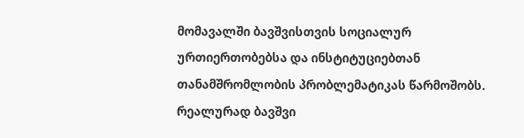მომავალში ბავშვისთვის სოციალურ ურთიერთობებსა და ინსტიტუციებთან თანამშრომლობის პრობლემატიკას წარმოშობს. რეალურად ბავშვი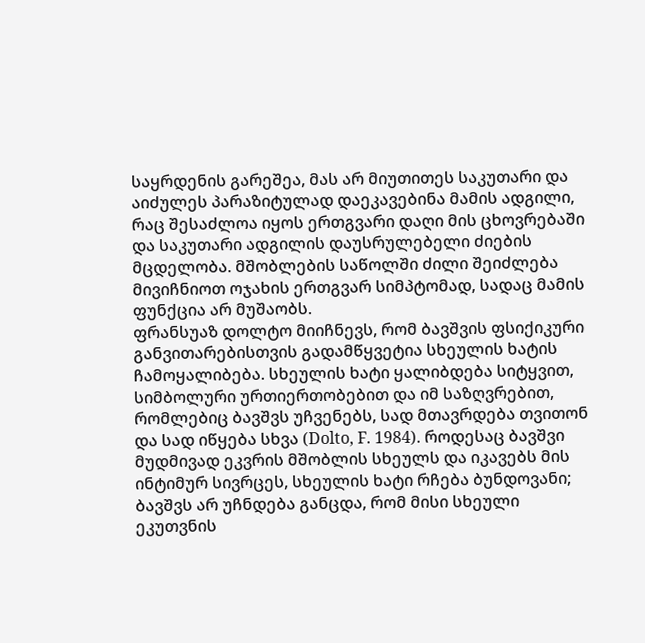საყრდენის გარეშეა, მას არ მიუთითეს საკუთარი და აიძულეს პარაზიტულად დაეკავებინა მამის ადგილი, რაც შესაძლოა იყოს ერთგვარი დაღი მის ცხოვრებაში და საკუთარი ადგილის დაუსრულებელი ძიების მცდელობა. მშობლების საწოლში ძილი შეიძლება მივიჩნიოთ ოჯახის ერთგვარ სიმპტომად, სადაც მამის ფუნქცია არ მუშაობს.
ფრანსუაზ დოლტო მიიჩნევს, რომ ბავშვის ფსიქიკური განვითარებისთვის გადამწყვეტია სხეულის ხატის ჩამოყალიბება. სხეულის ხატი ყალიბდება სიტყვით, სიმბოლური ურთიერთობებით და იმ საზღვრებით, რომლებიც ბავშვს უჩვენებს, სად მთავრდება თვითონ და სად იწყება სხვა (Dolto, F. 1984). როდესაც ბავშვი მუდმივად ეკვრის მშობლის სხეულს და იკავებს მის ინტიმურ სივრცეს, სხეულის ხატი რჩება ბუნდოვანი; ბავშვს არ უჩნდება განცდა, რომ მისი სხეული ეკუთვნის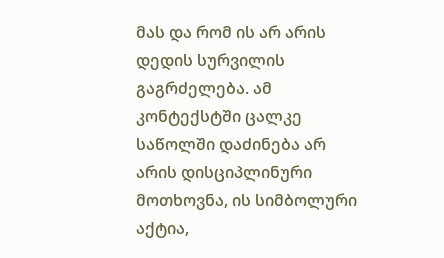მას და რომ ის არ არის დედის სურვილის გაგრძელება. ამ კონტექსტში ცალკე საწოლში დაძინება არ არის დისციპლინური მოთხოვნა, ის სიმბოლური აქტია,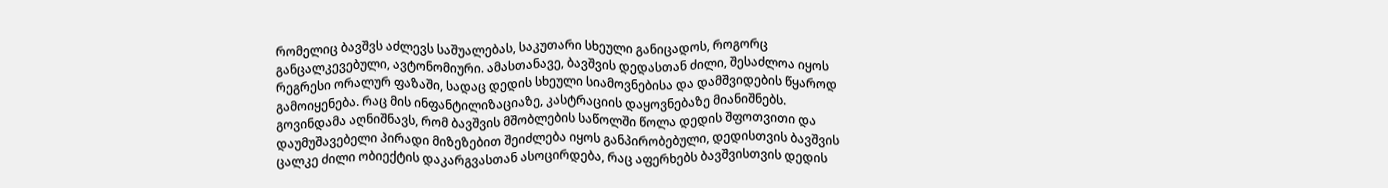რომელიც ბავშვს აძლევს საშუალებას, საკუთარი სხეული განიცადოს, როგორც განცალკევებული, ავტონომიური. ამასთანავე, ბავშვის დედასთან ძილი, შესაძლოა იყოს რეგრესი ორალურ ფაზაში, სადაც დედის სხეული სიამოვნებისა და დამშვიდების წყაროდ გამოიყენება. რაც მის ინფანტილიზაციაზე, კასტრაციის დაყოვნებაზე მიანიშნებს.
გოვინდამა აღნიშნავს, რომ ბავშვის მშობლების საწოლში წოლა დედის შფოთვითი და დაუმუშავებელი პირადი მიზეზებით შეიძლება იყოს განპირობებული, დედისთვის ბავშვის ცალკე ძილი ობიექტის დაკარგვასთან ასოცირდება, რაც აფერხებს ბავშვისთვის დედის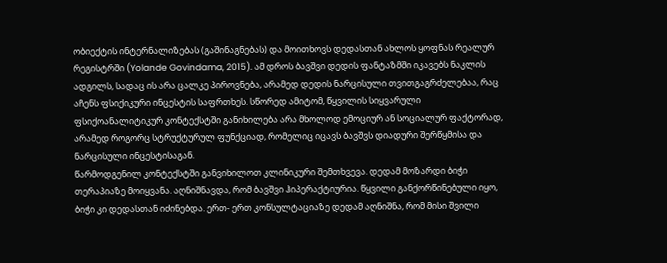ობიექტის ინტერნალიზებას (გაშინაგნებას) და მოითხოვს დედასთან ახლოს ყოფნას რეალურ რეგისტრში (Yolande Govindama, 2015). ამ დროს ბავშვი დედის ფანტაზმში იკავებს ნაკლის ადგილს, სადაც ის არა ცალკე პიროვნება, არამედ დედის ნარცისული თვითგაგრძელებაა, რაც აჩენს ფსიქიკური ინცესტის საფრთხეს. სწორედ ამიტომ, წყვილის სიყვარული ფსიქოანალიტიკურ კონტექსტში განიხილება არა მხოლოდ ემოციურ ან სოციალურ ფაქტორად, არამედ როგორც სტრუქტურულ ფუნქციად, რომელიც იცავს ბავშვს დიადური შერწყმისა და ნარცისული ინცესტისაგან.
წარმოდგენილ კონტექსტში განვიხილოთ კლინიკური შემთხვევა. დედამ მოზარდი ბიჭი თერაპიაზე მოიყვანა. აღნიშნავდა, რომ ბავშვი ჰიპერაქტიურია. წყვილი განქორწინებული იყო, ბიჭი კი დედასთან იძინებდა. ერთ- ერთ კონსულტაციაზე დედამ აღნიშნა, რომ მისი შვილი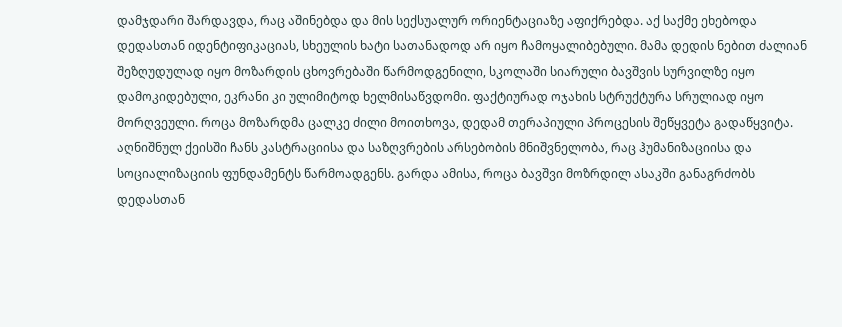დამჯდარი შარდავდა, რაც აშინებდა და მის სექსუალურ ორიენტაციაზე აფიქრებდა. აქ საქმე ეხებოდა დედასთან იდენტიფიკაციას, სხეულის ხატი სათანადოდ არ იყო ჩამოყალიბებული. მამა დედის ნებით ძალიან შეზღუდულად იყო მოზარდის ცხოვრებაში წარმოდგენილი, სკოლაში სიარული ბავშვის სურვილზე იყო დამოკიდებული, ეკრანი კი ულიმიტოდ ხელმისაწვდომი. ფაქტიურად ოჯახის სტრუქტურა სრულიად იყო მორღვეული. როცა მოზარდმა ცალკე ძილი მოითხოვა, დედამ თერაპიული პროცესის შეწყვეტა გადაწყვიტა. აღნიშნულ ქეისში ჩანს კასტრაციისა და საზღვრების არსებობის მნიშვნელობა, რაც ჰუმანიზაციისა და სოციალიზაციის ფუნდამენტს წარმოადგენს. გარდა ამისა, როცა ბავშვი მოზრდილ ასაკში განაგრძობს დედასთან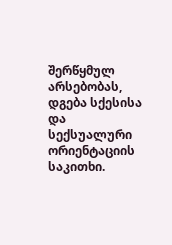შერწყმულ არსებობას, დგება სქესისა და სექსუალური ორიენტაციის საკითხი.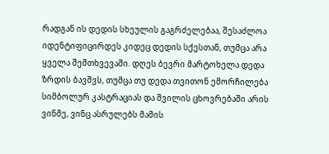რადგან ის დედის სხეულის გაგრძელებაა, შესაძლოა იდენტიფიცირდეს კიდეც დედის სქესთან, თუმცა არა ყველა შემთხვევაში. დღეს ბევრი მარტოხელა დედა ზრდის ბავშვს, თუმცა თუ დედა თვითონ ემორჩილება სიმბოლურ კასტრაციას და შვილის ცხოვრებაში არის ვინმე, ვინც ასრულებს მამის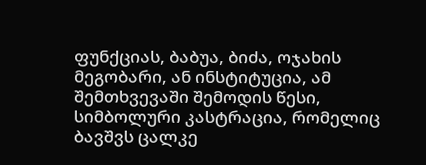ფუნქციას, ბაბუა, ბიძა, ოჯახის მეგობარი, ან ინსტიტუცია, ამ შემთხვევაში შემოდის წესი, სიმბოლური კასტრაცია, რომელიც ბავშვს ცალკე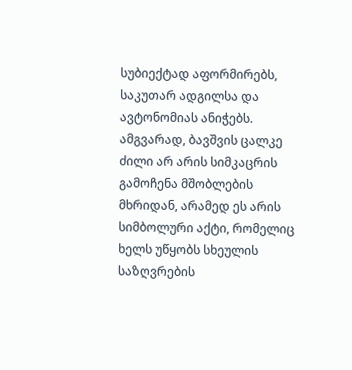სუბიექტად აფორმირებს, საკუთარ ადგილსა და ავტონომიას ანიჭებს.
ამგვარად, ბავშვის ცალკე ძილი არ არის სიმკაცრის გამოჩენა მშობლების მხრიდან, არამედ ეს არის სიმბოლური აქტი, რომელიც ხელს უწყობს სხეულის საზღვრების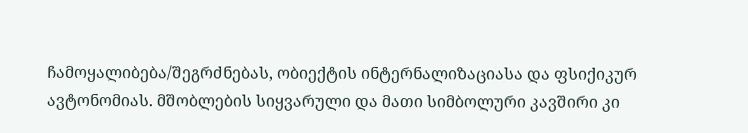ჩამოყალიბება/შეგრძნებას, ობიექტის ინტერნალიზაციასა და ფსიქიკურ ავტონომიას. მშობლების სიყვარული და მათი სიმბოლური კავშირი კი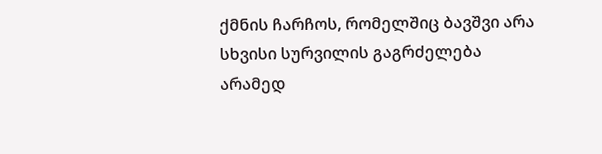ქმნის ჩარჩოს, რომელშიც ბავშვი არა სხვისი სურვილის გაგრძელება არამედ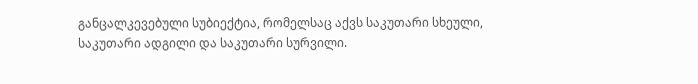განცალკევებული სუბიექტია, რომელსაც აქვს საკუთარი სხეული, საკუთარი ადგილი და საკუთარი სურვილი.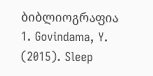ბიბლიოგრაფია
1. Govindama, Y. (2015). Sleep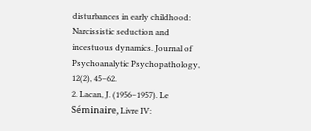disturbances in early childhood: Narcissistic seduction and incestuous dynamics. Journal of Psychoanalytic Psychopathology, 12(2), 45–62.
2. Lacan, J. (1956–1957). Le Séminaire, Livre IV: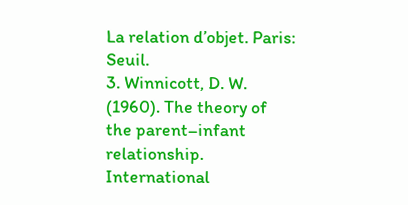La relation d’objet. Paris: Seuil.
3. Winnicott, D. W. (1960). The theory of the parent–infant relationship. International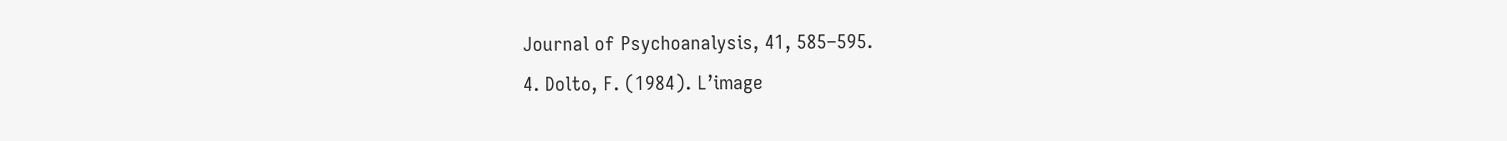Journal of Psychoanalysis, 41, 585–595.
4. Dolto, F. (1984). L’image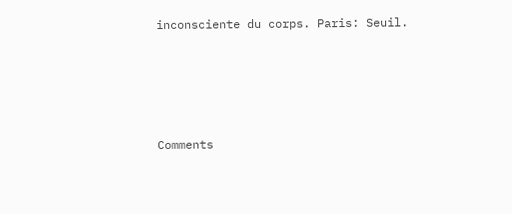inconsciente du corps. Paris: Seuil.




Comments